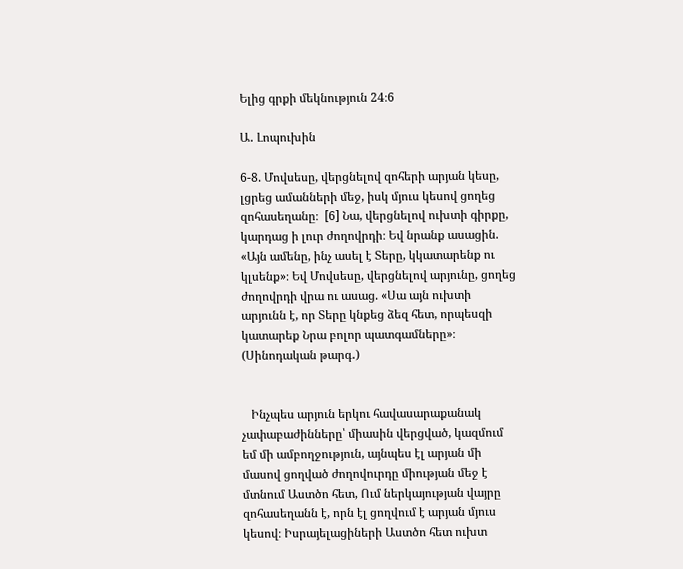Ելից գրքի մեկնություն 24։6

Ա․ Լոպուխին

6-8. Մովսեսը, վերցնելով զոհերի արյան կեսը, լցրեց ամանների մեջ, իսկ մյուս կեսով ցողեց զոհասեղանը։  [6] Նա, վերցնելով ուխտի գիրքը, կարդաց ի լուր ժողովրդի։ Եվ նրանք ասացին. «Այն ամենը, ինչ ասել է Տերը, կկատարենք ու կլսենք»։ Եվ Մովսեսը, վերցնելով արյունը, ցողեց ժողովրդի վրա ու ասաց. «Սա այն ուխտի արյունն է, որ Տերը կնքեց ձեզ հետ, որպեսզի կատարեք Նրա բոլոր պատգամները»։ (Սինոդական թարգ․)


   Ինչպես արյուն երկու հավասարաքանակ չափաբաժինները՝ միասին վերցված, կազմում եմ մի ամբողջություն, այնպես էլ արյան մի մասով ցողված ժողովուրդը միության մեջ է մտնում Աստծո հետ, Ում ներկայության վայրը զոհասեղանն է, որն էլ ցողվում է արյան մյուս կեսով։ Իսրայելացիների Աստծո հետ ուխտ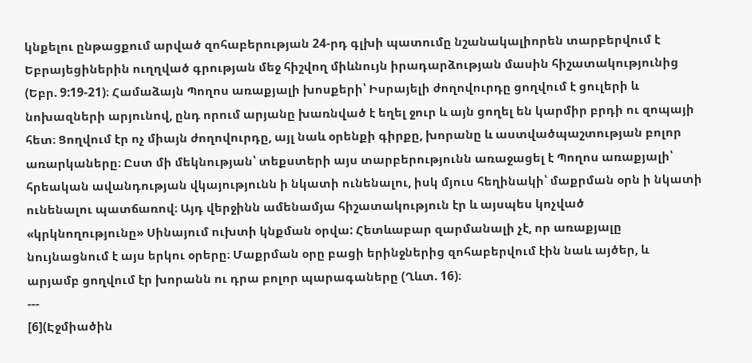կնքելու ընթացքում արված զոհաբերության 24-րդ գլխի պատումը նշանակալիորեն տարբերվում է Եբրայեցիներին ուղղված գրության մեջ հիշվող միևնույն իրադարձության մասին հիշատակությունից (Եբր. 9:19-21)։ Համաձայն Պողոս առաքյալի խոսքերի՝ Իսրայելի ժողովուրդը ցողվում է ցուլերի և նոխազների արյունով, ընդ որում արյանը խառնված է եղել ջուր և այն ցողել են կարմիր բրդի ու զոպայի հետ։ Ցողվում էր ոչ միայն ժողովուրդը, այլ նաև օրենքի գիրքը, խորանը և աստվածպաշտության բոլոր առարկաները։ Ըստ մի մեկնության՝ տեքստերի այս տարբերությունն առաջացել է Պողոս առաքյալի՝ հրեական ավանդության վկայությունն ի նկատի ունենալու, իսկ մյուս հեղինակի՝ մաքրման օրն ի նկատի ունենալու պատճառով։ Այդ վերջինն ամենամյա հիշատակություն էր և այսպես կոչված «կրկնողությունը» Սինայում ուխտի կնքման օրվա: Հետևաբար զարմանալի չէ, որ առաքյալը նույնացնում է այս երկու օրերը։ Մաքրման օրը բացի երինջներից զոհաբերվում էին նաև այծեր, և արյամբ ցողվում էր խորանն ու դրա բոլոր պարագաները (Ղևտ. 16)։
---
[6](Էջմիածին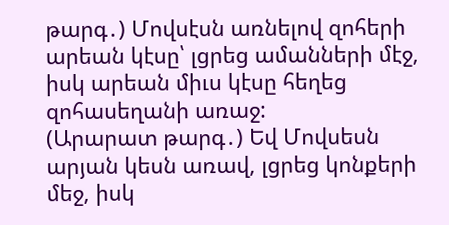թարգ․) Մովսէսն առնելով զոհերի արեան կէսը՝ լցրեց ամանների մէջ, իսկ արեան միւս կէսը հեղեց զոհասեղանի առաջ:
(Արարատ թարգ․) Եվ Մովսեսն արյան կեսն առավ, լցրեց կոնքերի մեջ, իսկ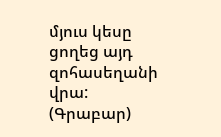մյուս կեսը ցողեց այդ զոհասեղանի վրա:
(Գրաբար)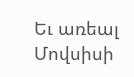Եւ առեալ Մովսիսի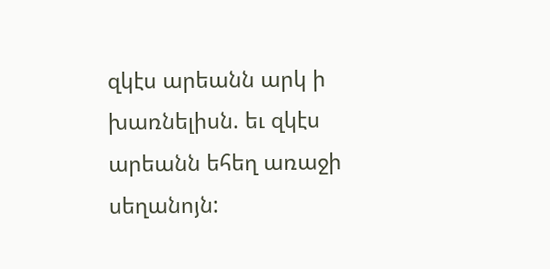զկէս արեանն արկ ի խառնելիսն. եւ զկէս արեանն եհեղ առաջի սեղանոյն: